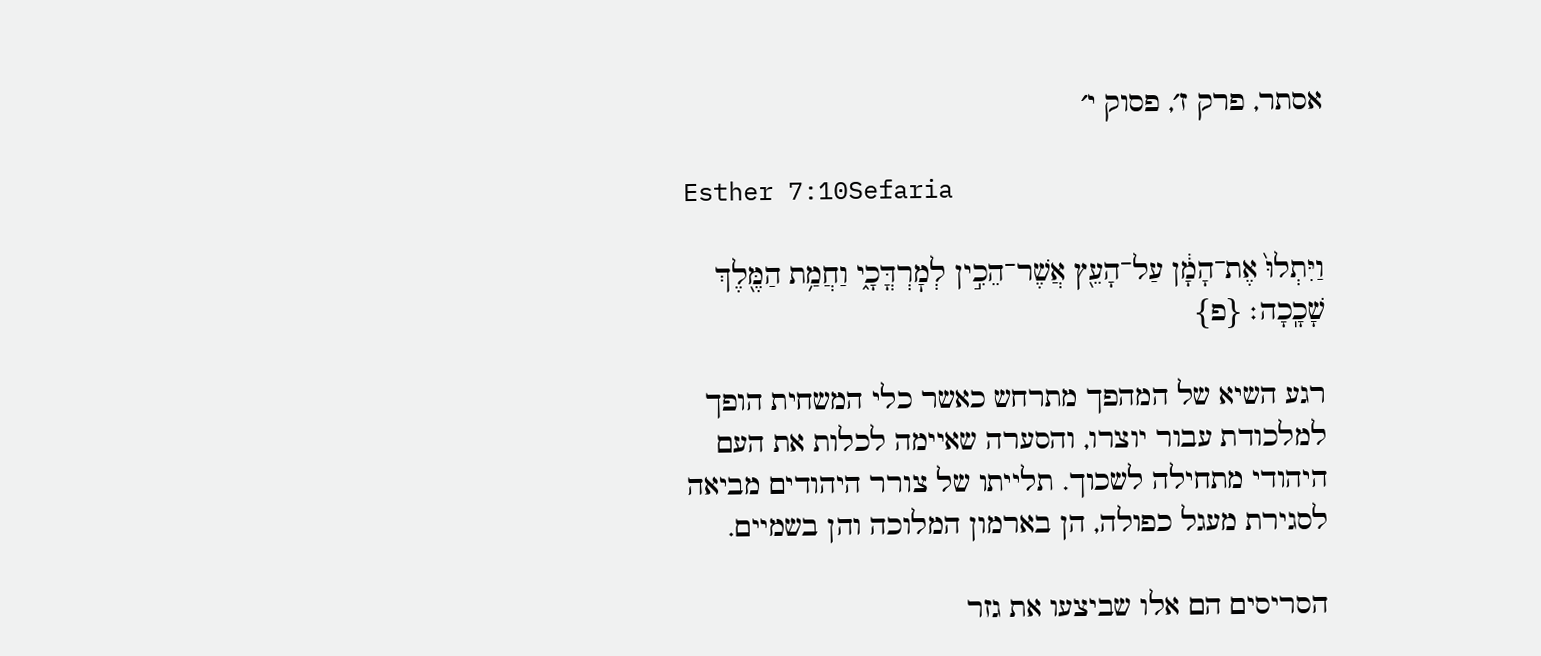אסתר, פרק ז׳, פסוק י׳

Esther 7:10Sefaria

וַיִּתְלוּ֙ אֶת־הָמָ֔ן עַל־הָעֵ֖ץ אֲשֶׁר־הֵכִ֣ין לְמׇרְדֳּכָ֑י וַחֲמַ֥ת הַמֶּ֖לֶךְ שָׁכָֽכָה׃ {פ}

רגע השיא של המהפך מתרחש כאשר כלי המשחית הופך למלכודת עבור יוצרו, והסערה שאיימה לכלות את העם היהודי מתחילה לשכוך. תלייתו של צורר היהודים מביאה לסגירת מעגל כפולה, הן בארמון המלוכה והן בשמיים.

הסריסים הם אלו שביצעו את גזר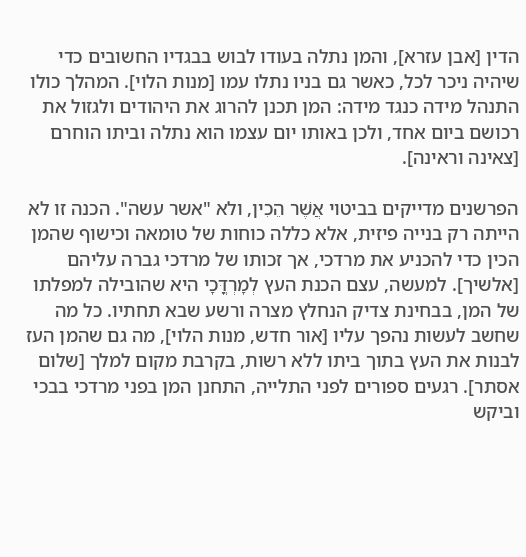הדין [אבן עזרא], והמן נתלה בעודו לבוש בבגדיו החשובים כדי שיהיה ניכר לכל, כאשר גם בניו נתלו עמו [מנות הלוי]. המהלך כולו התנהל מידה כנגד מידה: המן תכנן להרוג את היהודים ולגזול את רכושם ביום אחד, ולכן באותו יום עצמו הוא נתלה וביתו הוחרם [צאינה וראינה].

הפרשנים מדייקים בביטוי אֲשֶׁר הֵכִין, ולא "אשר עשה". הכנה זו לא הייתה רק בנייה פיזית, אלא כללה כוחות של טומאה וכישוף שהמן הכין כדי להכניע את מרדכי, אך זכותו של מרדכי גברה עליהם [אלשיך]. למעשה, עצם הכנת העץ לְמָרְדֳּכָי היא שהובילה למפלתו של המן, בבחינת צדיק הנחלץ מצרה ורשע שבא תחתיו. כל מה שחשב לעשות נהפך עליו [אור חדש, מנות הלוי], מה גם שהמן העז לבנות את העץ בתוך ביתו ללא רשות, בקרבת מקום למלך [שלום אסתר]. רגעים ספורים לפני התלייה, התחנן המן בפני מרדכי בבכי וביקש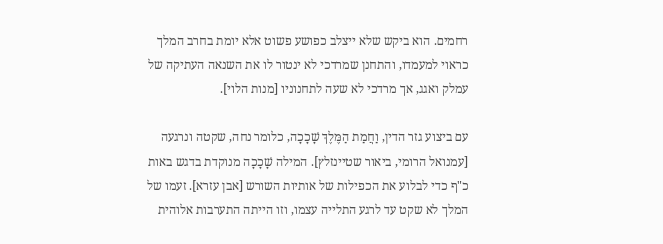רחמים. הוא ביקש שלא ייצלב כפושע פשוט אלא יומת בחרב המלך כראוי למעמדו, והתחנן שמרדכי לא ינטור לו את השנאה העתיקה של עמלק ואגג, אך מרדכי לא שעה לתחנוניו [מנות הלוי].

עם ביצוע גזר הדין, וַחֲמַת הַמֶּלֶךְ שָׁכָכָה, כלומר נחה, שקטה ונרגעה [עמנואל הרומי, ביאור שטיינזלץ]. המילה שָׁכָכָה מנוקדת בדגש באות כ"ף כדי לבלוע את הכפילות של אותיות השורש [אבן עזרא]. זעמו של המלך לא שקט עד לרגע התלייה עצמו, וזו הייתה התערבות אלוהית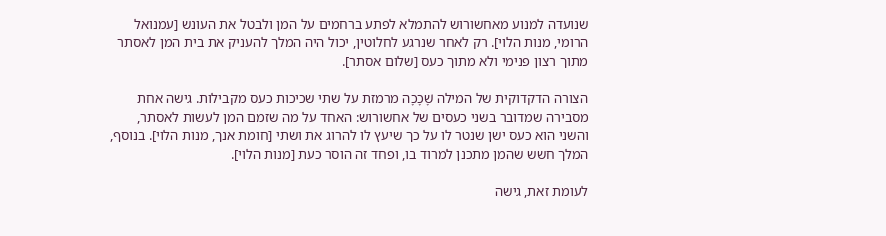שנועדה למנוע מאחשורוש להתמלא לפתע ברחמים על המן ולבטל את העונש [עמנואל הרומי, מנות הלוי]. רק לאחר שנרגע לחלוטין, יכול היה המלך להעניק את בית המן לאסתר מתוך רצון פנימי ולא מתוך כעס [שלום אסתר].

הצורה הדקדוקית של המילה שָׁכָכָה מרמזת על שתי שכיכות כעס מקבילות. גישה אחת מסבירה שמדובר בשני כעסים של אחשורוש: האחד על מה שזמם המן לעשות לאסתר, והשני הוא כעס ישן שנטר לו על כך שיעץ לו להרוג את ושתי [חומת אנך, מנות הלוי]. בנוסף, המלך חשש שהמן מתכנן למרוד בו, ופחד זה הוסר כעת [מנות הלוי].

לעומת זאת, גישה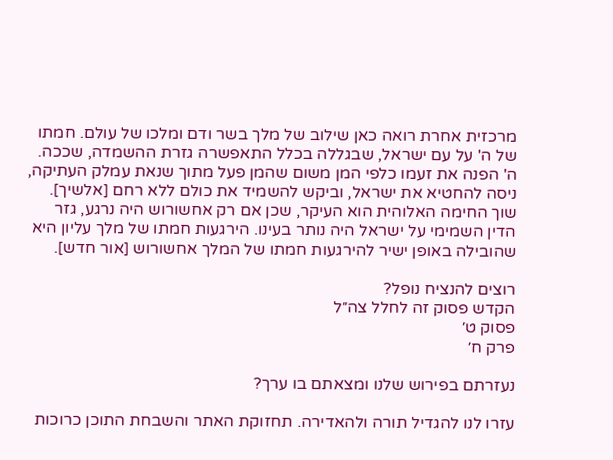מרכזית אחרת רואה כאן שילוב של מלך בשר ודם ומלכו של עולם. חמתו של ה' על עם ישראל, שבגללה בכלל התאפשרה גזרת ההשמדה, שככה. ה' הפנה את זעמו כלפי המן משום שהמן פעל מתוך שנאת עמלק העתיקה, ניסה להחטיא את ישראל, וביקש להשמיד את כולם ללא רחם [אלשיך]. שוך החימה האלוהית הוא העיקר, שכן אם רק אחשורוש היה נרגע, גזר הדין השמימי על ישראל היה נותר בעינו. הירגעות חמתו של מלך עליון היא שהובילה באופן ישיר להירגעות חמתו של המלך אחשורוש [אור חדש].

רוצים להנציח נופל?
הקדש פסוק זה לחלל צה״ל
פסוק ט׳
פרק ח׳

נעזרתם בפירוש שלנו ומצאתם בו ערך?

עזרו לנו להגדיל תורה ולהאדירה. תחזוקת האתר והשבחת התוכן כרוכות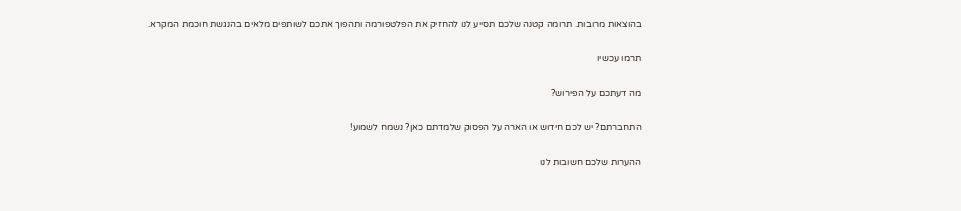בהוצאות מרובות. תרומה קטנה שלכם תסייע לנו להחזיק את הפלטפורמה ותהפוך אתכם לשותפים מלאים בהנגשת חוכמת המקרא.

תרמו עכשיו

מה דעתכם על הפירוש?

התחברתם? יש לכם חידוש או הארה על הפסוק שלמדתם כאן? נשמח לשמוע!

ההערות שלכם חשובות לנו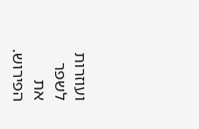ועוזרות לשפר את הפירוש.